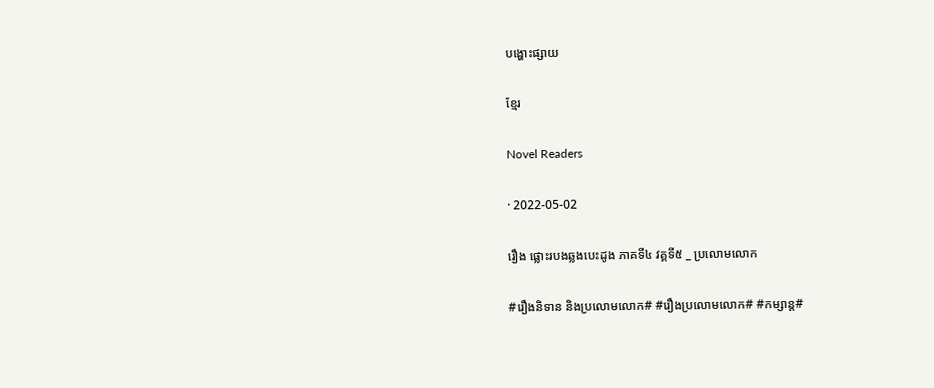បង្ហោះផ្សាយ

ខ្មែរ

Novel Readers

· 2022-05-02

រឿង ផ្លោះរបងឆ្លងបេះដូង ភាគទី៤ វគ្គទី៥ _ ប្រលោមលោក

#រឿងនិទាន និងប្រលោមលោក# #រឿងប្រលោមលោក# #កម្សាន្ត#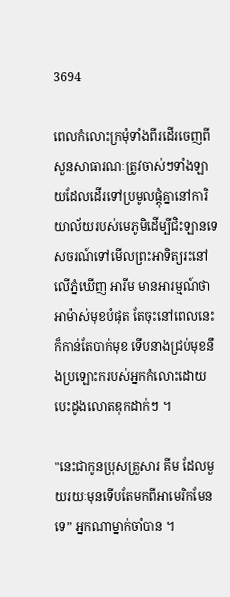3694

ពេលកំលោះក្រមុំទាំងពីរដើរចេញពីសួនសាធារណៈត្រូវចាស់ៗទាំងឡាយដែលដើរទៅប្រមូលផ្តុំគ្នានៅការិយាល័យរបស់មេភូមិដើម្បីជិះឡានទេសចរណ៍ទៅមើលព្រះអាទិត្យរះនៅលើភ្នំឃើញ អារីម មានអារម្មណ៍ថាអាម៉ាស់មុខបំផុត តែចុះនៅពេលនេះក៏កាន់តែបាក់មុខ ទើបនាងជ្រប់មុខនឹងប្រឡោះករបស់អ្នកកំលោះដោយបេះដូងលោតឌុកដាក់ៗ ។

"នេះជាកូនប្រុសគ្រួសារ គីម ដែលមួយរយៈមុនទើបតែមកពីអាមេរិកមែនទេ” អ្នកណាម្នាក់ចាំបាន ។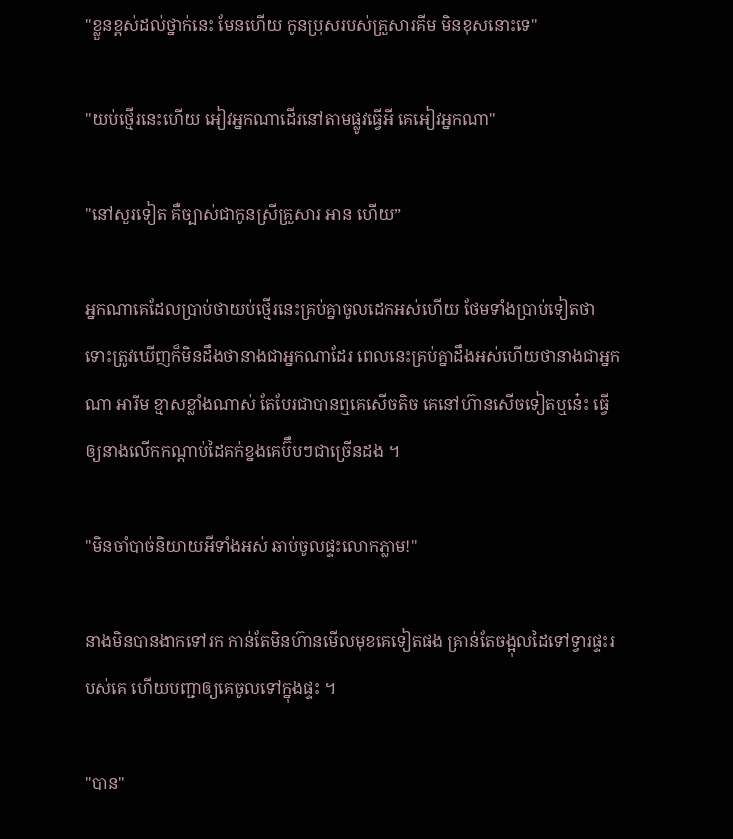"ខ្លួនខ្ពស់ដល់ថ្នាក់នេះ មែនហើយ កូនប្រុសរបស់គ្រួសារគីម មិនខុសនោះទេ"

"យប់ថ្មើរនេះហើយ អៀវអ្នកណាដើរនៅតាមផ្លូវធ្វើអី គេអៀវអ្នកណា"

"នៅសួរទៀត គឺច្បាស់ជាកូនស្រីគ្រួសារ អាន ហើយ”

អ្នកណាគេដែលប្រាប់ថាយប់ថ្មើរនេះគ្រប់គ្នាចូលដេកអស់ហើយ ថែមទាំងប្រាប់ទៀតថា ទោះត្រូវឃើញក៏មិនដឹងថានាងជាអ្នកណាដែរ ពេលនេះគ្រប់គ្នាដឹងអស់ហើយថានាងជាអ្នកណា អារីម ខ្មាសខ្លាំងណាស់ តែបែរជាបានឮគេសើចតិច គេនៅហ៊ានសើចទៀតឬនេ៎ះ ធ្វើឲ្យនាងលើកកណ្តាប់ដៃគក់ខ្នងគេប៊ឹបៗជាច្រើនដង ។

"មិនចាំបាច់និយាយអីទាំងអស់ ឆាប់ចូលផ្ទះលោកភ្លាម!"

នាងមិនបានងាកទៅរក កាន់តែមិនហ៊ានមើលមុខគេទៀតផង គ្រាន់តែចង្អុលដៃទៅទ្វារផ្ទះរបស់គេ ហើយបញ្ជាឲ្យគេចូលទៅក្នុងផ្ទះ ។

"បាន"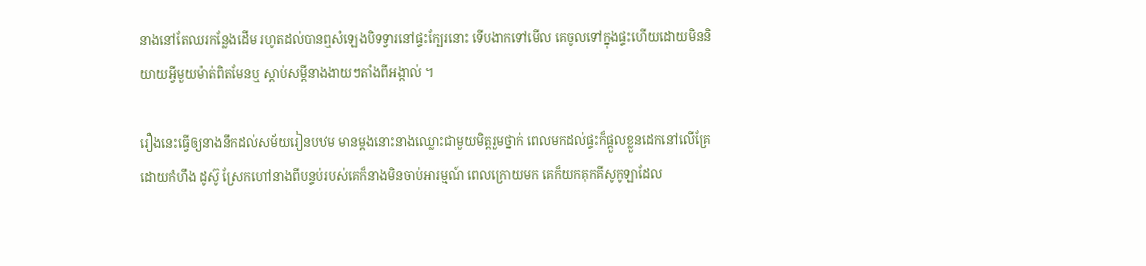នាងនៅតែឈរកន្លែងដើម រហូតដល់បានឮសំឡេងបិទទ្វារនៅផ្ទះក្បែរនោះ ទើបងាកទៅមើល គេចូលទៅក្នុងផ្ទះហើយដោយមិននិយាយអ្វីមួយម៉ាត់ពិតមែនឬ ស្តាប់សម្តីនាងងាយៗតាំងពីអង្កាល់ ។

រឿងនេះធ្វើឲ្យនាងនឹកដល់សម័យរៀនបឋម មានម្តងនោះនាងឈ្លោះជាមួយមិត្តរួមថ្នាក់ ពេលមកដល់ផ្ទះក៏ផ្ដួលខ្លួនដេកនៅលើគ្រែដោយកំហឹង ដូស៊ូ ស្រែកហៅនាងពីបន្ទប់របស់គេក៏នាងមិនចាប់អារម្មណ៍ ពេលក្រោយមក គេក៏យកគុកគីសូកូឡាដែល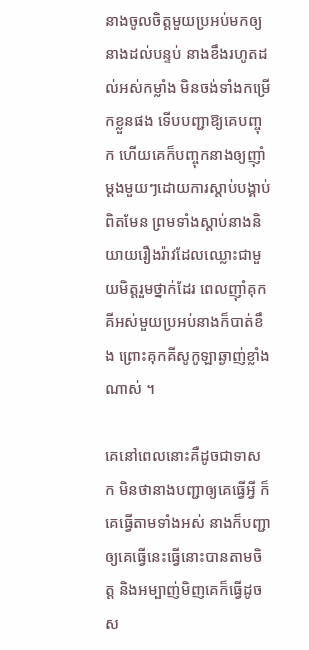នាងចូលចិត្តមួយប្រអប់មកឲ្យនាងដល់បន្ទប់ នាងខឹងរហូតដល់អស់កម្លាំង មិនចង់ទាំងកម្រើកខ្លួនផង ទើបបញ្ជាឱ្យគេបញ្ចុក ហើយគេក៏បញ្ចុកនាងឲ្យញ៉ាំម្តងមួយៗដោយការស្តាប់បង្គាប់ពិតមែន ព្រមទាំងស្ដាប់នាងនិយាយរឿងរ៉ាវដែលឈ្លោះជាមួយមិត្តរួមថ្នាក់ដែរ ពេលញ៉ាំគុកគីអស់មួយប្រអប់នាងក៏បាត់ខឹង ព្រោះគុកគីសូកូឡាឆ្ងាញ់ខ្លាំងណាស់ ។

គេនៅពេលនោះគឺដូចជាទាសក មិនថានាងបញ្ជាឲ្យគេធ្វើអ្វី ក៏គេធ្វើតាមទាំងអស់ នាងក៏បញ្ជាឲ្យគេធ្វើនេះធ្វើនោះបានតាមចិត្ត និងអម្បាញ់មិញគេក៏ធ្វើដូចស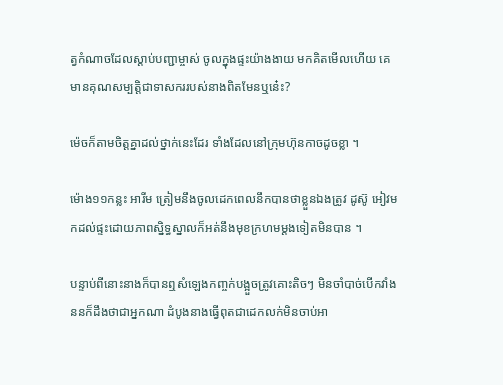ត្វកំណាចដែលស្ដាប់បញ្ជាម្ចាស់ ចូលក្នុងផ្ទះយ៉ាងងាយ មកគិតមើលហើយ គេមានគុណសម្បត្តិជាទាសកររបស់នាងពិតមែនឬនេ៎ះ?

ម៉េចក៏តាមចិត្តគ្នាដល់ថ្នាក់នេះដែរ ទាំងដែលនៅក្រុមហ៊ុនកាចដូចខ្លា ។

ម៉ោង១១កន្លះ អារីម ត្រៀមនឹងចូលដេកពេលនឹកបានថាខ្លួនឯងត្រូវ ដូស៊ូ អៀវមកដល់ផ្ទះដោយភាពស្និទ្ធស្នាលក៏អត់នឹងមុខក្រហមម្ដងទៀតមិនបាន ។

បន្ទាប់ពីនោះនាងក៏បានឮសំឡេងកញ្ចក់បង្អួចត្រូវគោះតិចៗ មិនចាំបាច់បើកវាំងននក៏ដឹងថាជាអ្នកណា ដំបូងនាងធ្វើពុតជាដេកលក់មិនចាប់អា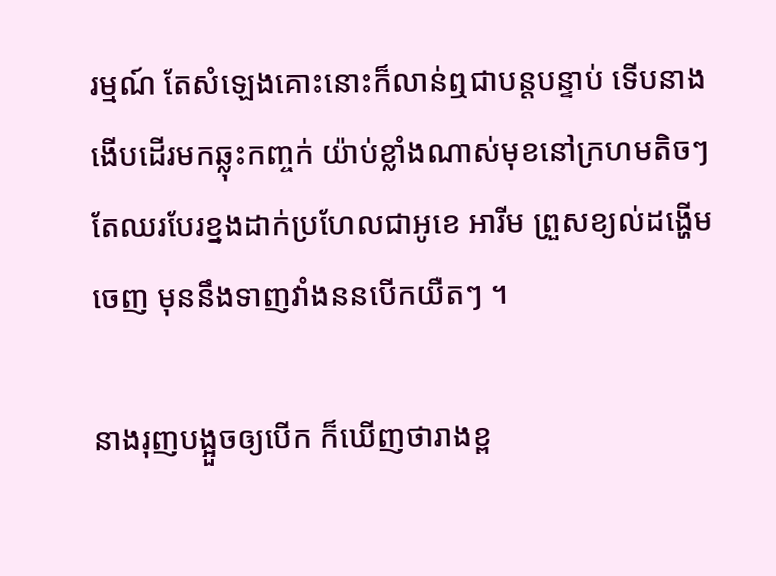រម្មណ៍ តែសំឡេងគោះនោះក៏លាន់ឮជាបន្តបន្ទាប់ ទើបនាងងើបដើរមកឆ្លុះកញ្ចក់ យ៉ាប់ខ្លាំងណាស់មុខនៅក្រហមតិចៗ តែឈរបែរខ្នងដាក់ប្រហែលជាអូខេ អារីម ព្រួសខ្យល់ដង្ហើមចេញ មុននឹងទាញវាំងននបើកយឺតៗ ។

នាងរុញបង្អួចឲ្យបើក ក៏ឃើញថារាងខ្ព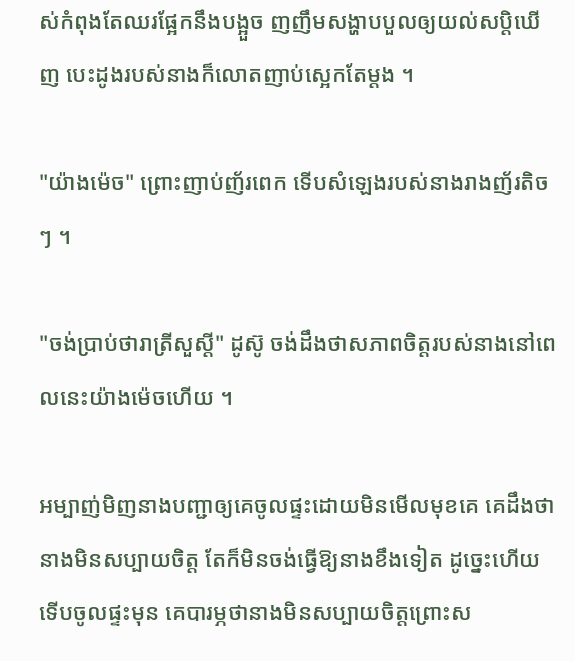ស់កំពុងតែឈរផ្អែកនឹងបង្អួច ញញឹមសង្ហាបបួលឲ្យយល់សប្តិឃើញ បេះដូងរបស់នាងក៏លោតញាប់ស្អេកតែម្ដង ។

"យ៉ាងម៉េច" ព្រោះញាប់ញ័រពេក ទើបសំឡេងរបស់នាងរាងញ័រតិចៗ ។

"ចង់ប្រាប់ថារាត្រីសួស្តី" ដូស៊ូ ចង់ដឹងថាសភាពចិត្តរបស់នាងនៅពេលនេះយ៉ាងម៉េចហើយ ។

អម្បាញ់មិញនាងបញ្ជាឲ្យគេចូលផ្ទះដោយមិនមើលមុខគេ គេដឹងថានាងមិនសប្បាយចិត្ត តែក៏មិនចង់ធ្វើឱ្យនាងខឹងទៀត ដូច្នេះហើយទើបចូលផ្ទះមុន គេបារម្ភថានាងមិនសប្បាយចិត្តព្រោះស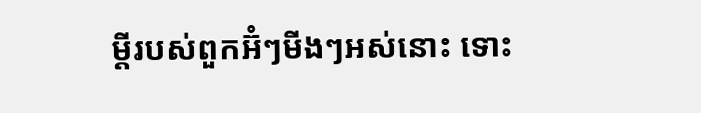ម្តីរបស់ពួកអ៊ំៗមីងៗអស់នោះ ទោះ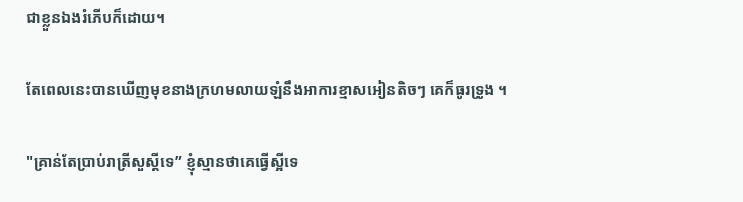ជាខ្លួនឯងរំភើបក៏ដោយ។

តែពេលនេះបានឃើញមុខនាងក្រហមលាយឡំនឹងអាការខ្មាសអៀនតិចៗ គេក៏ធូរទ្រូង ។

"គ្រាន់តែប្រាប់រាត្រីសួស្ដីទេ” ខ្ញុំស្មានថាគេធ្វើស្អីទេ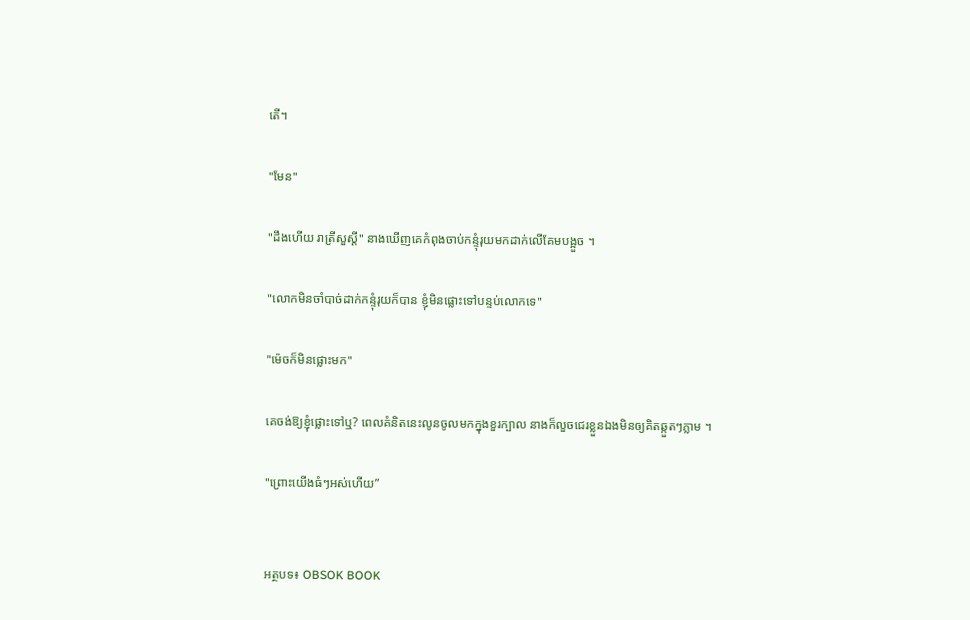តើ។

"មែន"

"ដឹងហើយ រាត្រីសួស្តី" នាងឃើញគេកំពុងចាប់កន្ទុំរុយមកដាក់លើគែមបង្អួច ។

"លោកមិនចាំបាច់ដាក់កន្ទុំរុយក៏បាន ខ្ញុំមិនផ្លោះទៅបន្ទប់លោកទេ"

"ម៉េចក៏មិនផ្លោះមក"

គេចង់ឱ្យខ្ញុំផ្លោះទៅឬ? ពេលគំនិតនេះលូនចូលមកក្នុងខួរក្បាល នាងក៏លួចជេរខ្លួនឯងមិនឲ្យគិតឆ្កួតៗភ្លាម ។

"ព្រោះយើងធំៗអស់ហើយ”


អត្ថបទ៖ OBSOK BOOK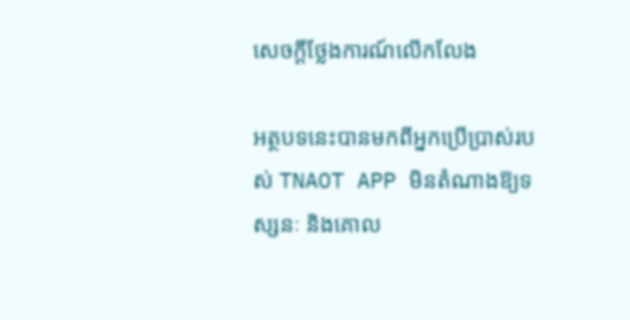សេចក្តីថ្លែងការណ៍លើកលែង

អត្ថបទនេះបានមកពីអ្នកប្រើប្រាស់របស់ TNAOT APP មិនតំណាងឱ្យទស្សនៈ និងគោល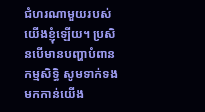ជំហរណាមួយរបស់យើងខ្ញុំឡើយ។ ប្រសិនបើមានបញ្ហាបំពានកម្មសិទ្ធិ សូមទាក់ទងមកកាន់យើង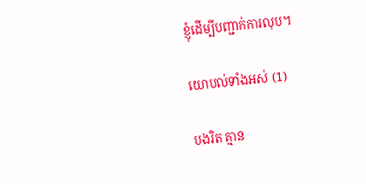ខ្ញុំដើម្បីបញ្ជាក់ការលុប។

យោបល់ទាំងអស់ (1)

បងរិត គ្មាន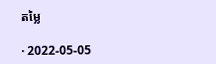តម្លៃ

· 2022-05-05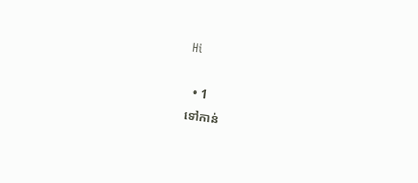Hi

  • 1
ទៅកាន់